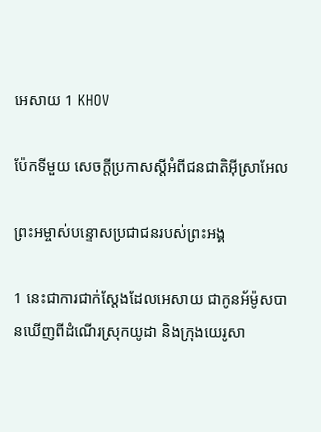អេសាយ 1 KHOV

ប៉ែកទីមួយ សេចក្ដីប្រកាសស្តីអំពីជន‌ជាតិអ៊ីស្រា‌អែល

ព្រះ‌អម្ចាស់បន្ទោសប្រជា‌ជនរបស់ព្រះ‌អង្គ

1 នេះជាការជាក់‌ស្តែងដែលអេសាយ ជាកូនអ័ម៉ូសបានឃើញពីដំណើរស្រុកយូដា និងក្រុងយេរូ‌សា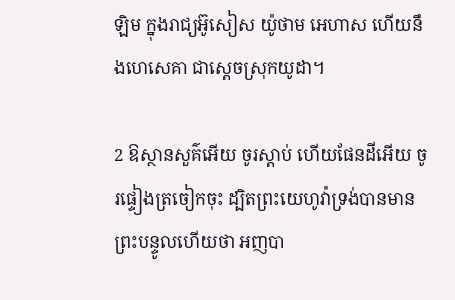ឡិម ក្នុងរាជ្យអ៊ូសៀស យ៉ូថាម អេហាស ហើយនឹងហេសេគា ជាស្តេចស្រុកយូដា។

2 ឱស្ថានសួគ៌អើយ ចូរស្តាប់ ហើយផែនដីអើយ ចូរផ្ទៀងត្រចៀកចុះ ដ្បិតព្រះ‌យេហូវ៉ាទ្រង់បានមានព្រះ‌បន្ទូលហើយថា អញបា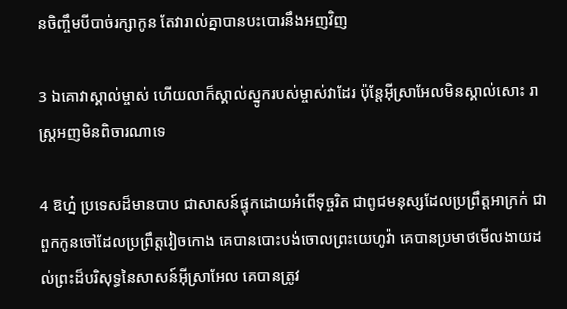នចិញ្ចឹមបី‌បាច់‌រក្សាកូន តែវារាល់គ្នាបានបះ‌បោរនឹងអញវិញ

3 ឯគោវាស្គាល់ម្ចាស់ ហើយលាក៏ស្គាល់ស្នូករបស់ម្ចាស់វាដែរ ប៉ុន្តែអ៊ីស្រា‌អែលមិនស្គាល់សោះ រាស្ត្រអញមិនពិចារណាទេ

4 ឱហ្ន៎ ប្រទេសដ៏មានបាប ជាសាសន៍ផ្ទុកដោយអំពើទុច្ចរិត ជាពូជមនុស្សដែលប្រព្រឹត្តអាក្រក់ ជាពួកកូនចៅដែលប្រព្រឹត្តវៀចកោង គេបានបោះ‌បង់ចោលព្រះ‌យេហូវ៉ា គេបានប្រមាថមើល‌ងាយដល់ព្រះដ៏បរិសុទ្ធនៃសាសន៍អ៊ីស្រា‌អែល គេបានត្រូវ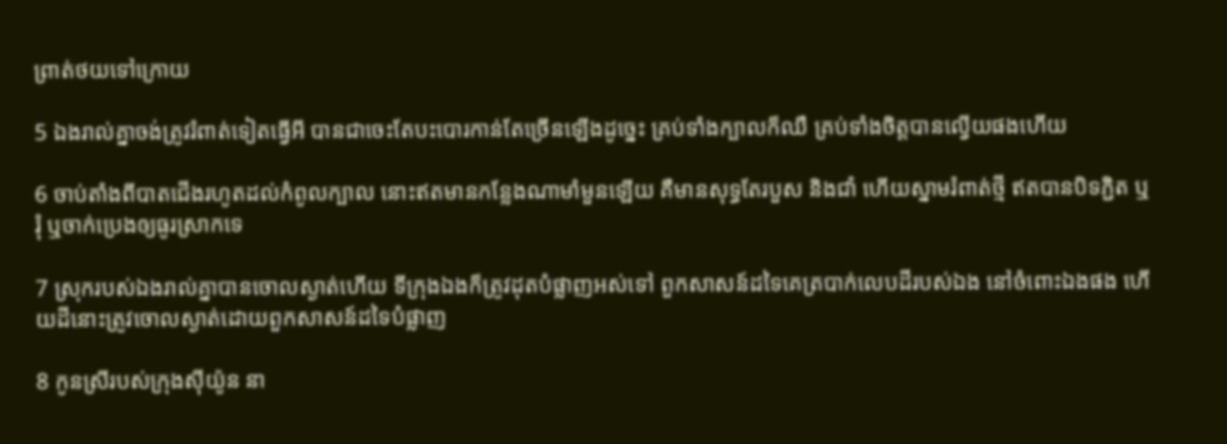ព្រាត់ថយទៅក្រោយ

5 ឯងរាល់គ្នាចង់ត្រូវរំពាត់ទៀតធ្វើអី បានជាចេះតែបះ‌បោរកាន់តែច្រើនឡើងដូច្នេះ គ្រប់ទាំងក្បាលក៏ឈឺ គ្រប់ទាំងចិត្តបានល្វើយផងហើយ

6 ចាប់តាំងពីបាតជើងរហូតដល់កំពូលក្បាល នោះឥតមានកន្លែងណាមាំ‌មួនឡើយ គឺមានសុទ្ធតែរបួស និងជាំ ហើយស្នាមរំពាត់ថ្មី ឥតបានបិទភ្ជិត ឬរុំ ឬចាក់ប្រេងឲ្យធូរស្រាកទេ

7 ស្រុករបស់ឯងរាល់គ្នាបានចោលស្ងាត់ហើយ ទីក្រុងឯងក៏ត្រូវដុតបំផ្លាញអស់ទៅ ពួកសាសន៍ដទៃគេត្របាក់លេបដីរបស់ឯង នៅចំពោះឯងផង ហើយដីនោះត្រូវចោលស្ងាត់ដោយពួកសាសន៍ដទៃបំផ្លាញ

8 កូនស្រីរបស់ក្រុងស៊ីយ៉ូន នា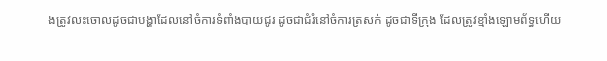ងត្រូវលះចោលដូចជាបង្ហាដែលនៅចំការទំពាំង‌បាយ‌ជូរ ដូចជាជំរំនៅចំការត្រសក់ ដូចជាទីក្រុង ដែលត្រូវខ្មាំងឡោម‌ព័ទ្ធហើយ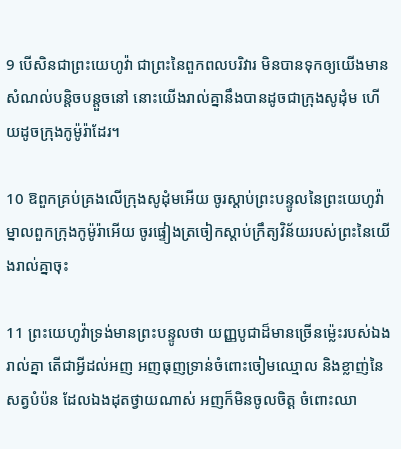9 បើ‌សិនជាព្រះ‌យេហូវ៉ា ជាព្រះនៃពួកពល‌បរិវារ មិនបានទុកឲ្យយើងមានសំណល់បន្តិច‌បន្តួចនៅ នោះយើងរាល់គ្នានឹងបានដូចជាក្រុងសូដុំម ហើយដូចក្រុងកូម៉ូរ៉ាដែរ។

10 ឱពួកគ្រប់‌គ្រងលើក្រុងសូដុំមអើយ ចូរស្តាប់ព្រះ‌បន្ទូលនៃព្រះ‌យេហូវ៉ា ម្នាលពួកក្រុងកូម៉ូរ៉ាអើយ ចូរផ្ទៀងត្រចៀកស្តាប់ក្រឹត្យ‌វិន័យរបស់ព្រះនៃយើងរាល់គ្នាចុះ

11 ព្រះ‌យេហូវ៉ាទ្រង់មានព្រះ‌បន្ទូលថា យញ្ញ‌បូជាដ៏មានច្រើនម៉្លេះរបស់ឯងរាល់គ្នា តើជាអ្វីដល់អញ អញធុញ‌ទ្រាន់ចំពោះចៀមឈ្មោល និងខ្លាញ់នៃសត្វបំប៉ន ដែលឯងដុតថ្វាយណាស់ អញក៏មិនចូលចិត្ត ចំពោះឈា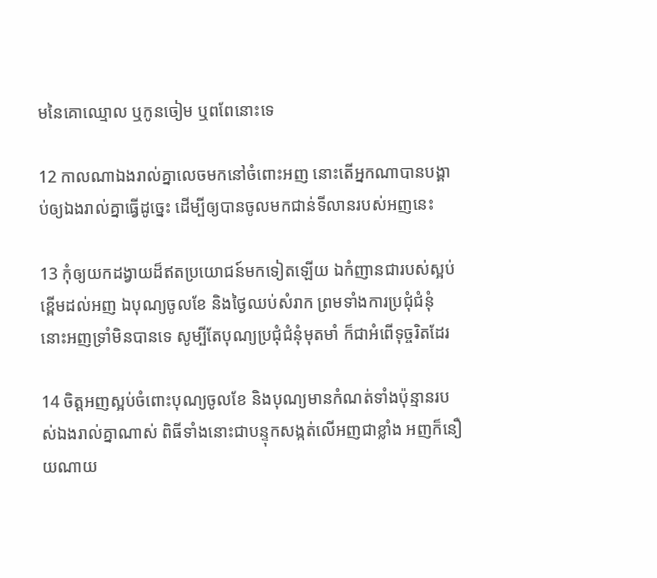មនៃគោឈ្មោល ឬកូនចៀម ឬពពែនោះទេ

12 កាលណាឯងរាល់គ្នាលេចមកនៅចំពោះអញ នោះតើអ្នកណាបានបង្គាប់ឲ្យឯងរាល់គ្នាធ្វើដូច្នេះ ដើម្បីឲ្យបានចូលមកជាន់ទីលានរបស់អញនេះ

13 កុំឲ្យយកដង្វាយដ៏ឥតប្រយោជន៍មកទៀតឡើយ ឯកំញានជារបស់ស្អប់ខ្ពើមដល់អញ ឯបុណ្យចូលខែ និងថ្ងៃឈប់សំរាក ព្រមទាំងការប្រជុំជំនុំ នោះអញទ្រាំមិនបានទេ សូម្បីតែបុណ្យប្រជុំជំនុំមុត‌មាំ ក៏ជាអំពើទុច្ចរិតដែរ

14 ចិត្តអញស្អប់ចំពោះបុណ្យចូលខែ និងបុណ្យមានកំណត់ទាំងប៉ុន្មានរបស់ឯងរាល់គ្នាណាស់ ពិធីទាំងនោះជាបន្ទុកសង្កត់លើអញជាខ្លាំង អញក៏នឿយណាយ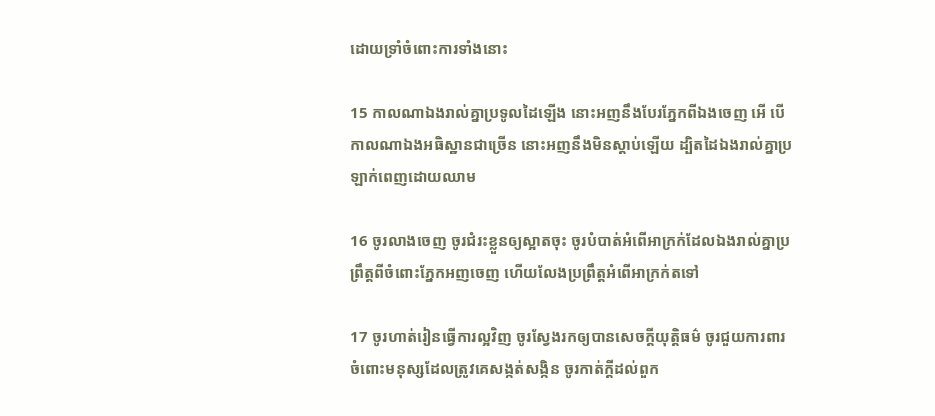ដោយទ្រាំចំពោះការទាំងនោះ

15 កាលណាឯងរាល់គ្នាប្រទូលដៃឡើង នោះអញនឹងបែរភ្នែកពីឯងចេញ អើ បើកាលណាឯងអធិ‌ស្ឋានជាច្រើន នោះអញនឹងមិនស្តាប់ឡើយ ដ្បិតដៃឯងរាល់គ្នាប្រឡាក់ពេញដោយឈាម

16 ចូរលាងចេញ ចូរជំរះខ្លួនឲ្យស្អាតចុះ ចូរបំបាត់អំពើអាក្រក់ដែលឯងរាល់គ្នាប្រព្រឹត្តពីចំពោះភ្នែកអញចេញ ហើយលែងប្រព្រឹត្តអំពើអាក្រក់តទៅ

17 ចូរហាត់រៀនធ្វើការល្អវិញ ចូរស្វែងរកឲ្យបានសេចក្ដីយុត្តិ‌ធម៌ ចូរជួយការ‌ពារចំពោះមនុស្សដែលត្រូវគេសង្កត់‌សង្កិន ចូរកាត់ក្តីដល់ពួក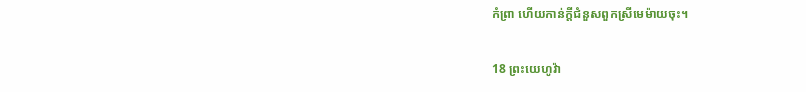កំព្រា ហើយកាន់ក្តីជំនួសពួកស្រីមេម៉ាយចុះ។

18 ព្រះ‌យេហូវ៉ា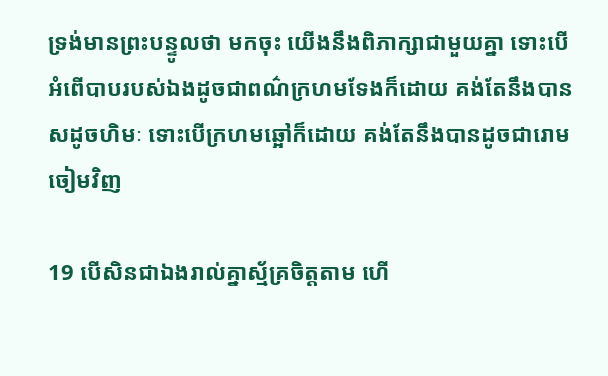ទ្រង់មានព្រះ‌បន្ទូលថា មកចុះ យើងនឹងពិភាក្សាជាមួយគ្នា ទោះបើអំពើបាបរបស់ឯងដូចជាពណ៌ក្រហម‌ទែងក៏ដោយ គង់តែនឹងបានសដូចហិមៈ ទោះបើក្រហមឆ្អៅក៏ដោយ គង់តែនឹងបានដូចជារោមចៀមវិញ

19 បើ‌សិនជាឯងរាល់គ្នាស្ម័គ្រចិត្តតាម ហើ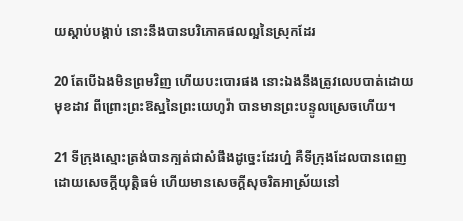យស្តាប់បង្គាប់ នោះនឹងបានបរិភោគផលល្អនៃស្រុកដែរ

20 តែបើឯងមិនព្រមវិញ ហើយបះ‌បោរផង នោះឯងនឹងត្រូវលេបបាត់ដោយមុខដាវ ពីព្រោះព្រះ‌ឱស្ឋនៃព្រះ‌យេហូវ៉ា បានមានព្រះ‌បន្ទូលស្រេចហើយ។

21 ទីក្រុងស្មោះ‌ត្រង់បានក្បត់ជាសំផឹងដូច្នេះដែរហ្ន៎ គឺទីក្រុងដែលបានពេញដោយសេចក្ដីយុត្តិ‌ធម៌ ហើយមានសេចក្ដីសុចរិតអាស្រ័យនៅ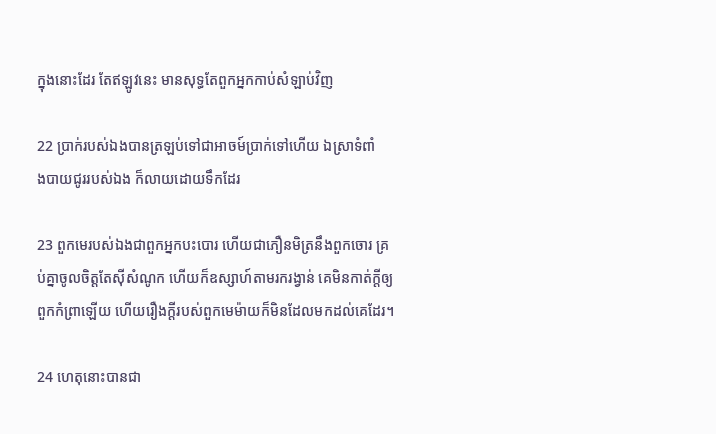ក្នុងនោះដែរ តែឥឡូវនេះ មានសុទ្ធតែពួកអ្នកកាប់សំឡាប់វិញ

22 ប្រាក់របស់ឯងបានត្រឡប់ទៅជាអាចម៍ប្រាក់ទៅហើយ ឯស្រាទំពាំង‌បាយ‌ជូររបស់ឯង ក៏លាយដោយទឹកដែរ

23 ពួកមេរបស់ឯងជាពួកអ្នកបះ‌បោរ ហើយជាភឿន‌មិត្រនឹងពួកចោរ គ្រប់គ្នាចូលចិត្តតែស៊ីសំណូក ហើយក៏ឧស្សាហ៍តាមរករង្វាន់ គេមិនកាត់ក្តីឲ្យពួកកំព្រាឡើយ ហើយរឿងក្តីរបស់ពួកមេម៉ាយក៏មិនដែលមកដល់គេដែរ។

24 ហេតុនោះបានជា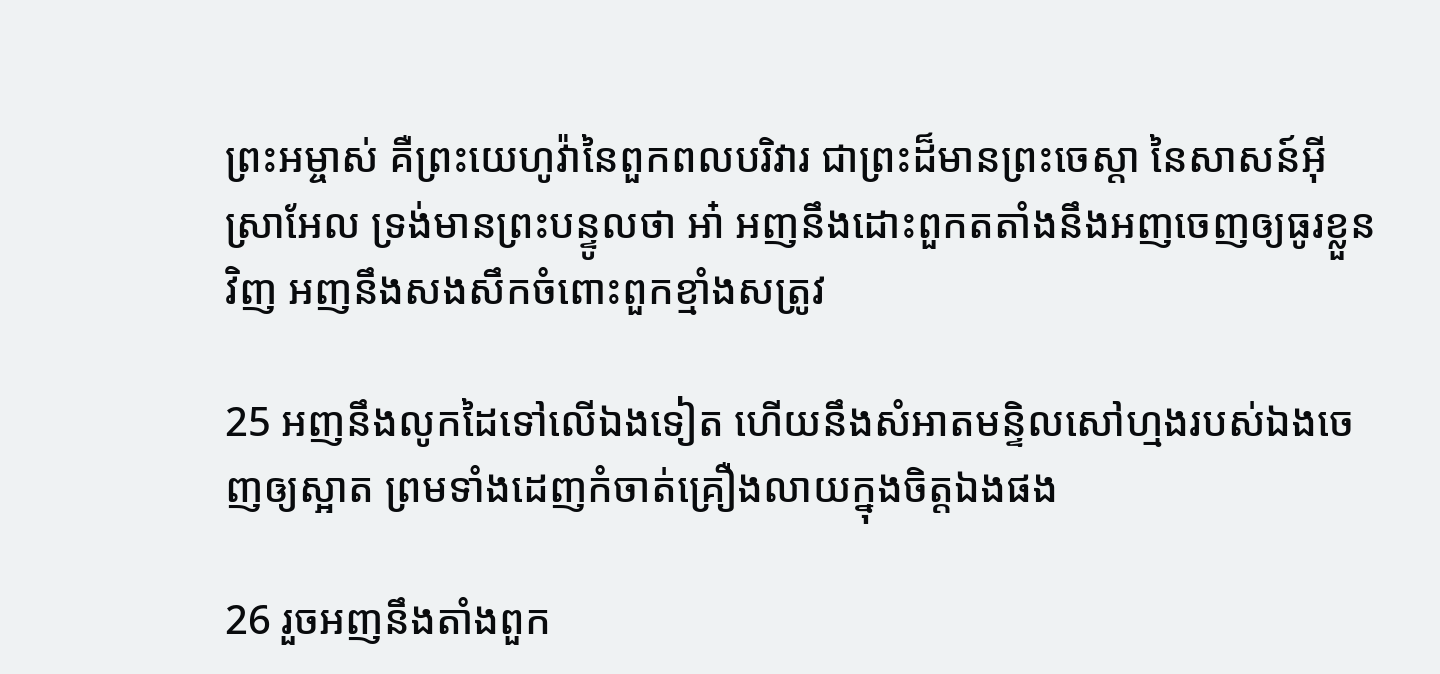ព្រះ‌អម្ចាស់ គឺព្រះ‌យេហូវ៉ានៃពួកពល‌បរិវារ ជាព្រះដ៏មានព្រះ‌ចេស្តា នៃសាសន៍អ៊ីស្រា‌អែល ទ្រង់មានព្រះ‌បន្ទូលថា អា៎ អញនឹងដោះពួកតតាំងនឹងអញចេញឲ្យធូរខ្លួនវិញ អញនឹងសង‌សឹកចំពោះពួកខ្មាំងសត្រូវ

25 អញនឹងលូកដៃទៅលើឯងទៀត ហើយនឹងសំអាតមន្ទិលសៅ‌ហ្មងរបស់ឯងចេញឲ្យស្អាត ព្រមទាំងដេញកំចាត់គ្រឿងលាយក្នុងចិត្តឯងផង

26 រួចអញនឹងតាំងពួក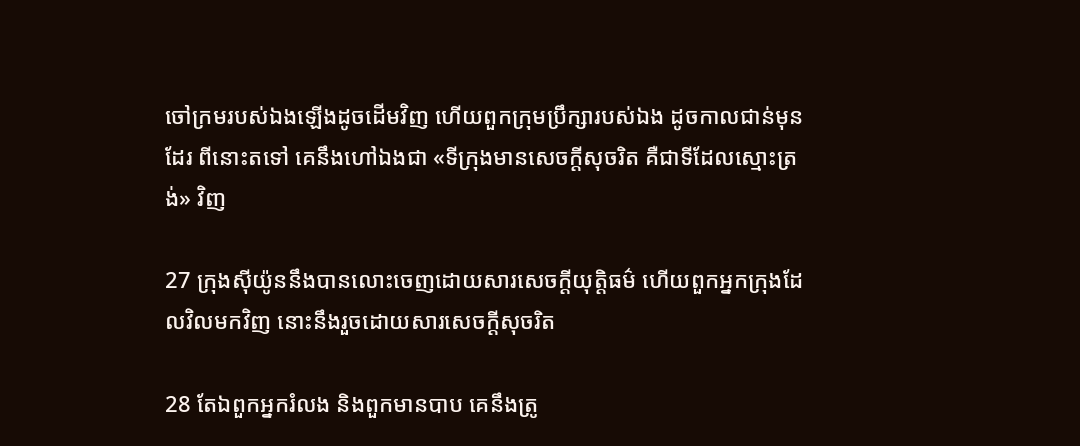ចៅ‌ក្រមរបស់ឯងឡើងដូចដើមវិញ ហើយពួកក្រុមប្រឹក្សារបស់ឯង ដូចកាលជាន់មុនដែរ ពីនោះតទៅ គេនឹងហៅឯងជា «ទីក្រុងមានសេចក្ដីសុចរិត គឺជាទីដែលស្មោះ‌ត្រង់» វិញ

27 ក្រុងស៊ីយ៉ូននឹងបានលោះចេញដោយ‌សារសេចក្ដីយុត្តិ‌ធម៌ ហើយពួកអ្នកក្រុងដែលវិលមកវិញ នោះនឹងរួចដោយ‌សារសេចក្ដីសុចរិត

28 តែឯពួកអ្នករំលង និងពួកមានបាប គេនឹងត្រូ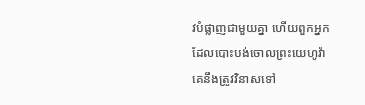វបំផ្លាញជាមួយគ្នា ហើយពួកអ្នកដែលបោះ‌បង់ចោលព្រះ‌យេហូវ៉ា គេនឹងត្រូវវិនាសទៅ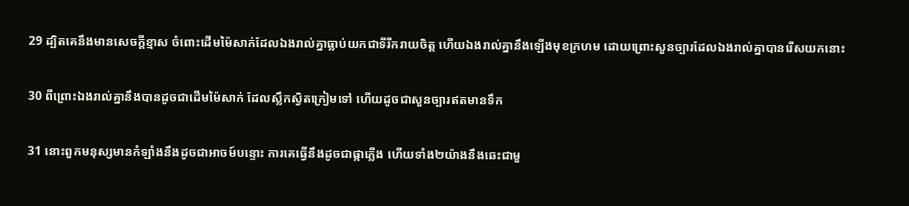29 ដ្បិតគេនឹងមានសេចក្ដីខ្មាស ចំពោះដើមម៉ៃសាក់ដែលឯងរាល់គ្នាធ្លាប់យកជាទីរីក‌រាយចិត្ត ហើយឯងរាល់គ្នានឹងឡើងមុខក្រហម ដោយព្រោះសួន‌ច្បារដែលឯងរាល់គ្នាបានរើសយកនោះ

30 ពីព្រោះឯងរាល់គ្នានឹងបានដូចជាដើមម៉ៃសាក់ ដែលស្លឹកស្វិតក្រៀមទៅ ហើយដូចជាសួន‌ច្បារឥតមានទឹក

31 នោះពួកមនុស្សមានកំឡាំងនឹងដូចជាអាចម៍បន្ទោះ ការគេធ្វើនឹងដូចជាផ្កាភ្លើង ហើយទាំង២យ៉ាងនឹងឆេះជាមួ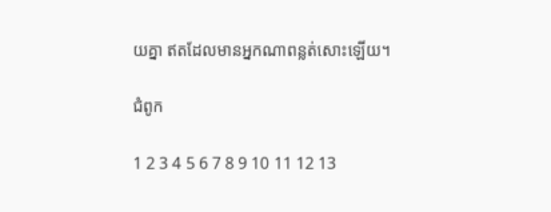យគ្នា ឥតដែលមានអ្នកណាពន្លត់សោះឡើយ។

ជំពូក

1 2 3 4 5 6 7 8 9 10 11 12 13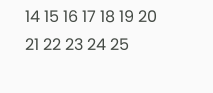14 15 16 17 18 19 20 21 22 23 24 25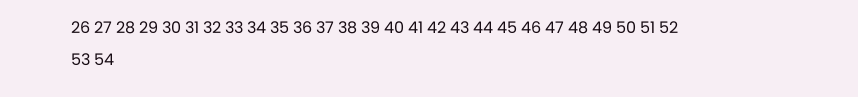26 27 28 29 30 31 32 33 34 35 36 37 38 39 40 41 42 43 44 45 46 47 48 49 50 51 52 53 54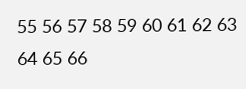55 56 57 58 59 60 61 62 63 64 65 66